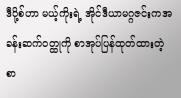ဒီပို့စ်ဟာ မယ့်ကိုးရဲ့ အိုင်ဒီယာမဂ္ဂဇင်းကအခန်းဆက်ဝတ္ထုကို စာအုပ်ပြန်ထုတ်ထားတဲ့ စာ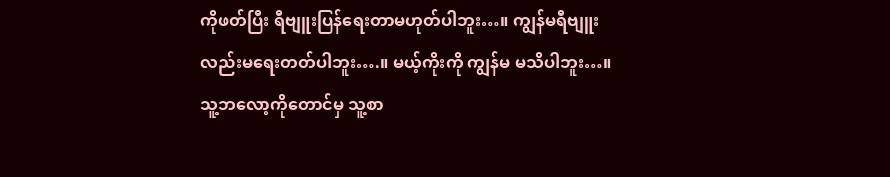ကိုဖတ်ပြီး ရီဗျူးပြန်ရေးတာမဟုတ်ပါဘူး…။ ကျွန်မရီဗျူးလည်းမရေးတတ်ပါဘူး….။ မယ့်ကိုးကို ကျွန်မ မသိပါဘူး…။ သူ့ဘလော့ကိုတောင်မှ သူ့စာ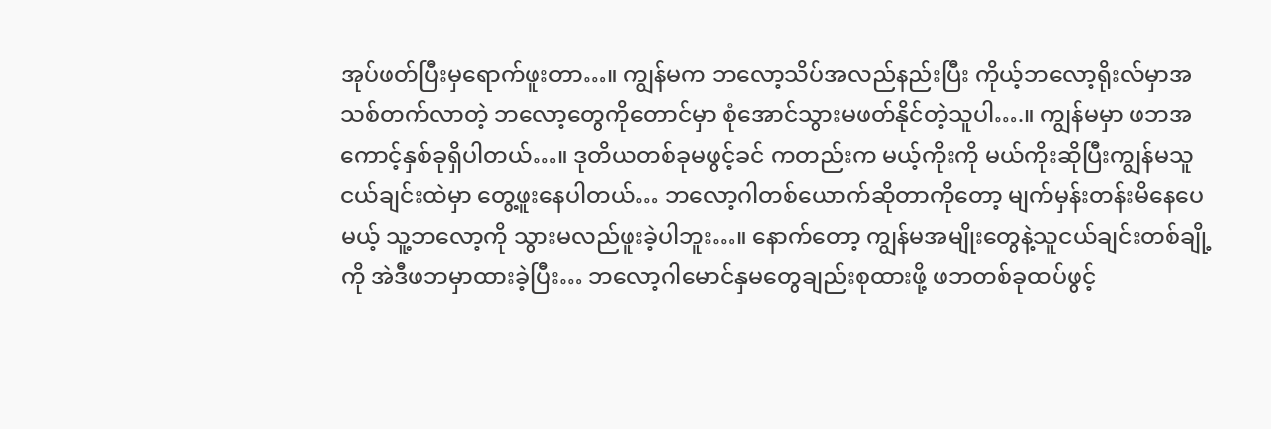အုပ်ဖတ်ပြီးမှရောက်ဖူးတာ…။ ကျွန်မက ဘလော့သိပ်အလည်နည်းပြီး ကိုယ့်ဘလော့ရိုးလ်မှာအသစ်တက်လာတဲ့ ဘလော့တွေကိုတောင်မှာ စုံအောင်သွားမဖတ်နိုင်တဲ့သူပါ….။ ကျွန်မမှာ ဖဘအကောင့်နှစ်ခုရှိပါတယ်…။ ဒုတိယတစ်ခုမဖွင့်ခင် ကတည်းက မယ့်ကိုးကို မယ်ကိုးဆိုပြီးကျွန်မသူငယ်ချင်းထဲမှာ တွေ့ဖူးနေပါတယ်… ဘလော့ဂါတစ်ယောက်ဆိုတာကိုတော့ မျက်မှန်းတန်းမိနေပေမယ့် သူ့ဘလော့ကို သွားမလည်ဖူးခဲ့ပါဘူး…။ နောက်တော့ ကျွန်မအမျိုးတွေနဲ့သူငယ်ချင်းတစ်ချို့ကို အဲဒီဖဘမှာထားခဲ့ပြီး… ဘလော့ဂါမောင်နှမတွေချည်းစုထားဖို့ ဖဘတစ်ခုထပ်ဖွင့်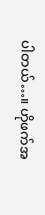ပါတယ်…။ ဟိုဖက်အ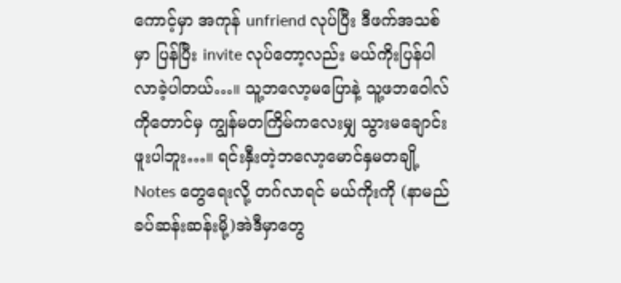ကောင့်မှာ အကုန် unfriend လုပ်ပြီး ဒီဖက်အသစ်မှာ ပြန်ပြီး invite လုပ်တော့လည်း မယ်ကိုးပြန်ပါလာခဲ့ပါတယ်…။ သူ့ဘလော့မပြောနဲ့ သူ့ဖဘဝေါလ်ကိုတောင်မှ ကျွန်မတကြိမ်ကလေးမျှ သွားမချောင်းဖူးပါဘူး…။ ရင်းနှီးတဲ့ဘလော့မောင်နှမတချို့ Notes တွေရေးလို့ တဂ်လာရင် မယ်ကိုးကို (နာမည်ခပ်ဆန်းဆန်းမို့)အဲဒီမှာတွေ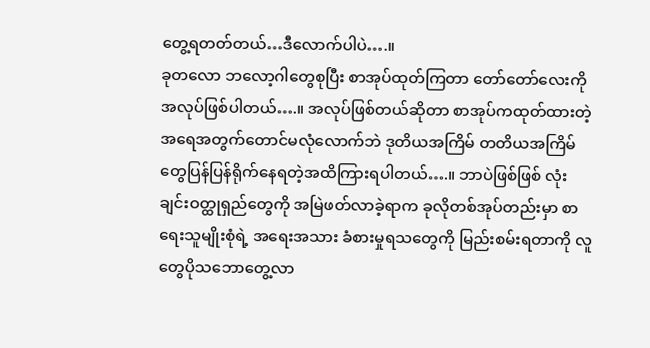တွေ့ရတတ်တယ်…ဒီလောက်ပါပဲ….။
ခုတလော ဘလော့ဂါတွေစုပြီး စာအုပ်ထုတ်ကြတာ တော်တော်လေးကို အလုပ်ဖြစ်ပါတယ်….။ အလုပ်ဖြစ်တယ်ဆိုတာ စာအုပ်ကထုတ်ထားတဲ့အရေအတွက်တောင်မလုံလောက်ဘဲ ဒုတိယအကြိမ် တတိယအကြိမ်တွေပြန်ပြန်ရိုက်နေရတဲ့အထိကြားရပါတယ်….။ ဘာပဲဖြစ်ဖြစ် လုံးချင်းဝတ္ထုရှည်တွေကို အမြဲဖတ်လာခဲ့ရာက ခုလိုတစ်အုပ်တည်းမှာ စာရေးသူမျိုးစုံရဲ့ အရေးအသား ခံစားမှုရသတွေကို မြည်းစမ်းရတာကို လူတွေပိုသဘောတွေ့လာ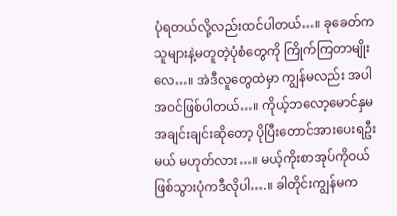ပုံရတယ်လို့လည်းထင်ပါတယ်…။ ခုခေတ်က သူများနဲ့မတူတဲ့ပုံစံတွေကို ကြိုက်ကြတာမျိုးလေ…။ အဲဒီလူတွေထဲမှာ ကျွန်မလည်း အပါအဝင်ဖြစ်ပါတယ်…။ ကိုယ့်ဘလော့မောင်နှမအချင်းချင်းဆိုတော့ ပိုပြီးတောင်အားပေးရဦးမယ် မဟုတ်လား…။ မယ့်ကိုးစာအုပ်ကိုဝယ်ဖြစ်သွားပုံကဒီလိုပါ….။ ခါတိုင်းကျွန်မက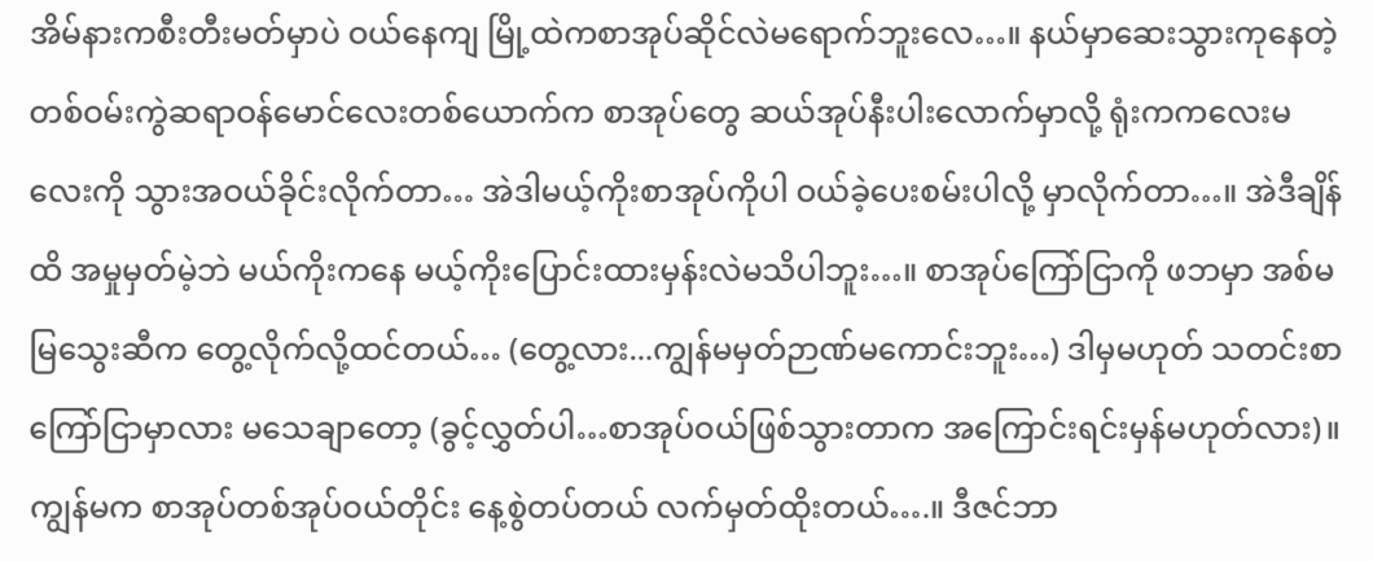အိမ်နားကစီးတီးမတ်မှာပဲ ဝယ်နေကျ မြို့ထဲကစာအုပ်ဆိုင်လဲမရောက်ဘူးလေ…။ နယ်မှာဆေးသွားကုနေတဲ့ တစ်ဝမ်းကွဲဆရာဝန်မောင်လေးတစ်ယောက်က စာအုပ်တွေ ဆယ်အုပ်နီးပါးလောက်မှာလို့ ရုံးကကလေးမလေးကို သွားအဝယ်ခိုင်းလိုက်တာ… အဲဒါမယ့်ကိုးစာအုပ်ကိုပါ ဝယ်ခဲ့ပေးစမ်းပါလို့ မှာလိုက်တာ…။ အဲဒီချိန်ထိ အမှုမှတ်မဲ့ဘဲ မယ်ကိုးကနေ မယ့်ကိုးပြောင်းထားမှန်းလဲမသိပါဘူး…။ စာအုပ်ကြော်ငြာကို ဖဘမှာ အစ်မမြသွေးဆီက တွေ့လိုက်လို့ထင်တယ်… (တွေ့လား...ကျွန်မမှတ်ဉာဏ်မကောင်းဘူး…) ဒါမှမဟုတ် သတင်းစာကြော်ငြာမှာလား မသေချာတော့ (ခွင့်လွှတ်ပါ…စာအုပ်ဝယ်ဖြစ်သွားတာက အကြောင်းရင်းမှန်မဟုတ်လား)။
ကျွန်မက စာအုပ်တစ်အုပ်ဝယ်တိုင်း နေ့စွဲတပ်တယ် လက်မှတ်ထိုးတယ်….။ ဒီဇင်ဘာ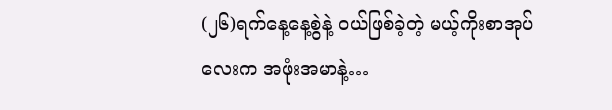(၂၆)ရက်နေ့နေ့စွဲနဲ့ ဝယ်ဖြစ်ခဲ့တဲ့ မယ့်ကိုးစာအုပ်လေးက အဖုံးအမာနဲ့…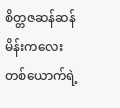စိတ္တဇဆန်ဆန် မိန်းကလေးတစ်ယောက်ရဲ့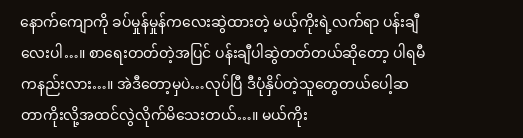နောက်ကျောကို ခပ်မှုန်မှုန်ကလေးဆွဲထားတဲ့ မယ့်ကိုးရဲ့လက်ရာ ပန်းချီလေးပါ…။ စာရေးတတ်တဲ့အပြင် ပန်းချီပါဆွဲတတ်တယ်ဆိုတော့ ပါရမီကနည်းလား…။ အဲဒီတော့မှပဲ…လုပ်ပြီ ဒီပုံနှိပ်တဲ့သူတွေတယ်ပေါ့ဆတာကိုးလို့အထင်လွဲလိုက်မိသေးတယ်…။ မယ်ကိုး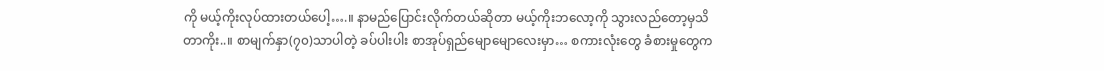ကို မယ့်ကိုးလုပ်ထားတယ်ပေါ့….။ နာမည်ပြောင်းလိုက်တယ်ဆိုတာ မယ့်ကိုးဘလော့ကို သွားလည်တော့မှသိတာကိုး..။ စာမျက်နှာ(၇၀)သာပါတဲ့ ခပ်ပါးပါး စာအုပ်ရှည်မျောမျောလေးမှာ… စကားလုံးတွေ ခံစားမှုတွေက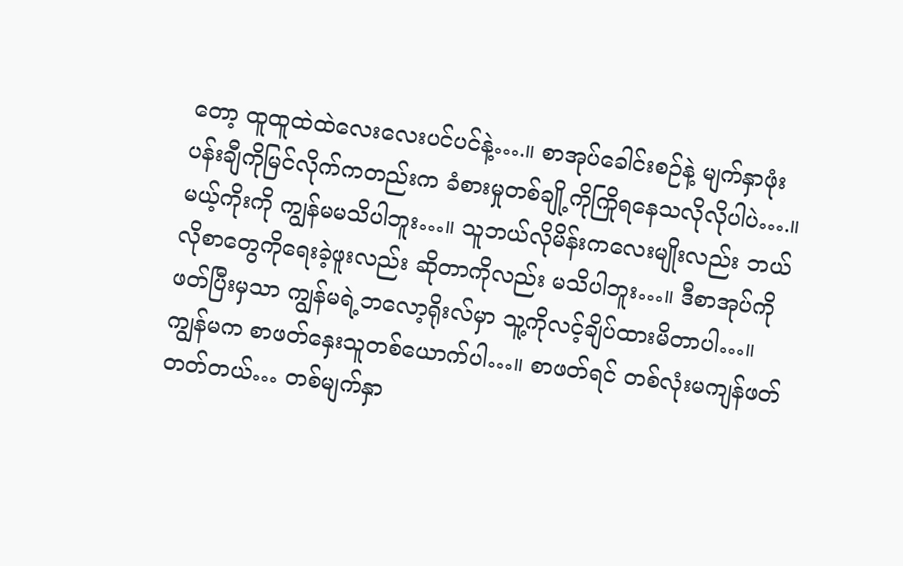တော့ ထူထူထဲထဲလေးလေးပင်ပင်နဲ့….။ စာအုပ်ခေါင်းစဉ်နဲ့ မျက်နှာဖုံးပန်းချီကိုမြင်လိုက်ကတည်းက ခံစားမှုတစ်ချို့ကိုကြိုရနေသလိုလိုပါပဲ….။ မယ့်ကိုးကို ကျွန်မမသိပါဘူး…။ သူဘယ်လိုမိန်းကလေးမျိုးလည်း ဘယ်လိုစာတွေကိုရေးခဲ့ဖူးလည်း ဆိုတာကိုလည်း မသိပါဘူး…။ ဒီစာအုပ်ကိုဖတ်ပြီးမှသာ ကျွန်မရဲ့ဘလော့ရိုးလ်မှာ သူ့ကိုလင့်ချိပ်ထားမိတာပါ…။
ကျွန်မက စာဖတ်နှေးသူတစ်ယောက်ပါ…။ စာဖတ်ရင် တစ်လုံးမကျန်ဖတ်တတ်တယ်… တစ်မျက်နှာ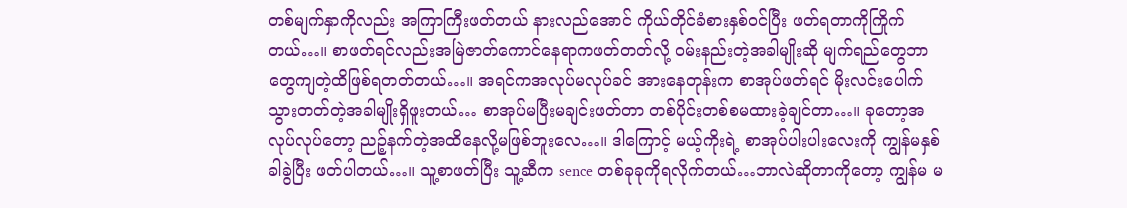တစ်မျက်နှာကိုလည်း အကြာကြီးဖတ်တယ် နားလည်အောင် ကိုယ်တိုင်ခံစားနှစ်ဝင်ပြီး ဖတ်ရတာကိုကြိုက်တယ်…။ စာဖတ်ရင်လည်းအမြဲဇာတ်ကောင်နေရာကဖတ်တတ်လို့ ဝမ်းနည်းတဲ့အခါမျိုးဆို မျက်ရည်တွေဘာတွေကျတဲ့ထိဖြစ်ရတတ်တယ်…။ အရင်ကအလုပ်မလုပ်ခင် အားနေတုန်းက စာအုပ်ဖတ်ရင် မိုးလင်းပေါက်သွားတတ်တဲ့အခါမျိုးရှိဖူးတယ်… စာအုပ်မပြီးမချင်းဖတ်တာ တစ်ပိုင်းတစ်စမထားခဲ့ချင်တာ…။ ခုတော့အလုပ်လုပ်တော့ ညဉ့်နက်တဲ့အထိနေလို့မဖြစ်ဘူးလေ…။ ဒါကြောင့် မယ့်ကိုးရဲ့ စာအုပ်ပါးပါးလေးကို ကျွန်မနှစ်ခါခွဲပြီး ဖတ်ပါတယ်…။ သူ့စာဖတ်ပြီး သူ့ဆီက sence တစ်ခုခုကိုရလိုက်တယ်…ဘာလဲဆိုတာကိုတော့ ကျွန်မ မ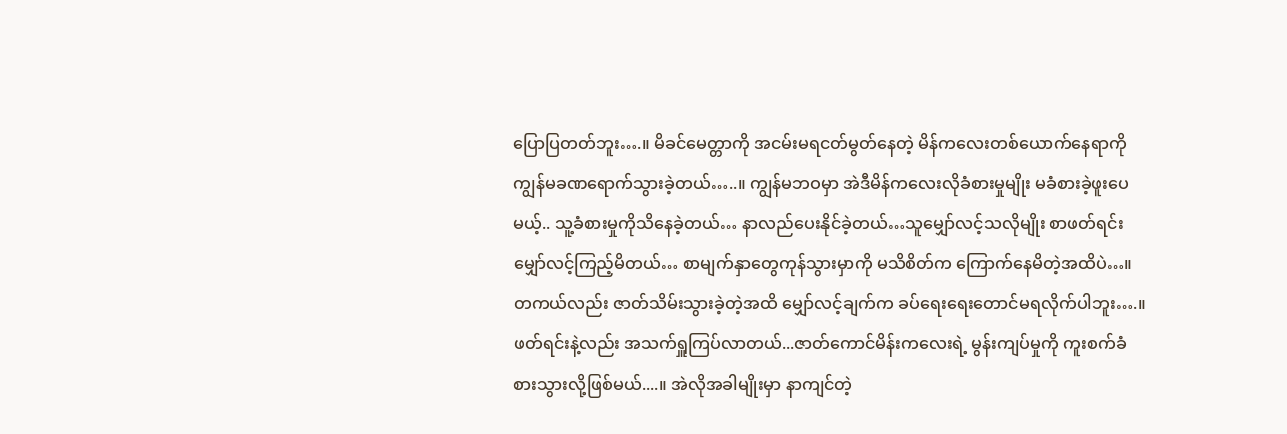ပြောပြတတ်ဘူး….။ မိခင်မေတ္တာကို အငမ်းမရငတ်မွတ်နေတဲ့ မိန်ကလေးတစ်ယောက်နေရာကို ကျွန်မခဏရောက်သွားခဲ့တယ်…..။ ကျွန်မဘဝမှာ အဲဒီမိန်ကလေးလိုခံစားမှုမျိုး မခံစားခဲ့ဖူးပေမယ့်.. သူ့ခံစားမှုကိုသိနေခဲ့တယ်… နာလည်ပေးနိုင်ခဲ့တယ်…သူမျှော်လင့်သလိုမျိုး စာဖတ်ရင်း မျှော်လင့်ကြည့်မိတယ်… စာမျက်နှာတွေကုန်သွားမှာကို မသိစိတ်က ကြောက်နေမိတဲ့အထိပဲ…။ တကယ်လည်း ဇာတ်သိမ်းသွားခဲ့တဲ့အထိ မျှော်လင့်ချက်က ခပ်ရေးရေးတောင်မရလိုက်ပါဘူး….။ ဖတ်ရင်းနဲ့လည်း အသက်ရှူကြပ်လာတယ်...ဇာတ်ကောင်မိန်းကလေးရဲ့ မွန်းကျပ်မှုကို ကူးစက်ခံစားသွားလို့ဖြစ်မယ်....။ အဲလိုအခါမျိုးမှာ နာကျင်တဲ့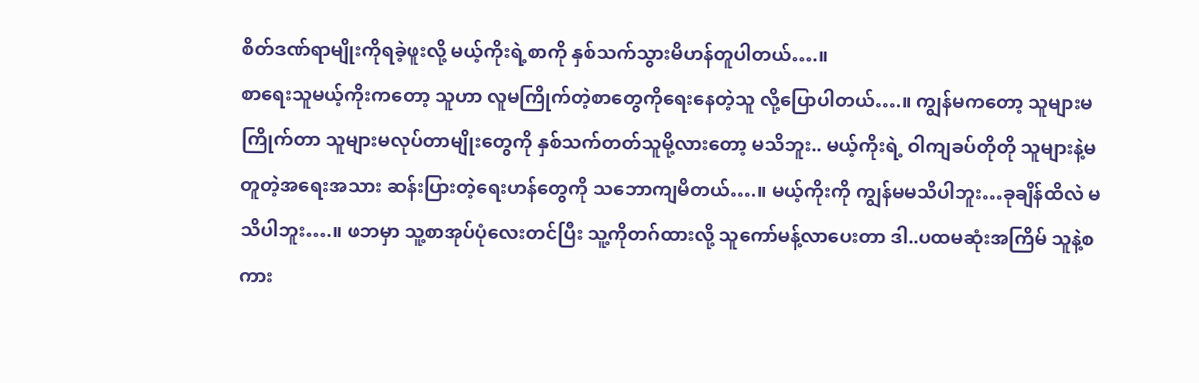စိတ်ဒဏ်ရာမျိုးကိုရခဲ့ဖူးလို့ မယ့်ကိုးရဲ့စာကို နှစ်သက်သွားမိဟန်တူပါတယ်….။
စာရေးသူမယ့်ကိုးကတော့ သူဟာ လူမကြိုက်တဲ့စာတွေကိုရေးနေတဲ့သူ လို့ပြောပါတယ်….။ ကျွန်မကတော့ သူများမကြိုက်တာ သူများမလုပ်တာမျိုးတွေကို နှစ်သက်တတ်သူမို့လားတော့ မသိဘူး.. မယ့်ကိုးရဲ့ ဝါကျခပ်တိုတို သူများနဲ့မတူတဲ့အရေးအသား ဆန်းပြားတဲ့ရေးဟန်တွေကို သဘောကျမိတယ်….။ မယ့်ကိုးကို ကျွန်မမသိပါဘူး…ခုချိန်ထိလဲ မသိပါဘူး….။ ဖဘမှာ သူ့စာအုပ်ပုံလေးတင်ပြီး သူ့ကိုတဂ်ထားလို့ သူကော်မန့်လာပေးတာ ဒါ..ပထမဆုံးအကြိမ် သူနဲ့စကား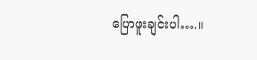ပြောဖူးချင်းပါ….။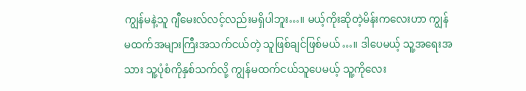ကျွန်မနဲ့သူ ဂျီမေးလ်လင့်လည်းမရှိပါဘူး…။ မယ့်ကိုးဆိုတဲ့မိန်းကလေးဟာ ကျွန်မထက်အများကြီးအသက်ငယ်တဲ့ သူဖြစ်ချင်ဖြစ်မယ်…။ ဒါပေမယ့် သူ့အရေးအသား သူ့ပုံစံကိုနှစ်သက်လို့ ကျွန်မထက်ငယ်သူပေမယ့် သူ့ကိုလေး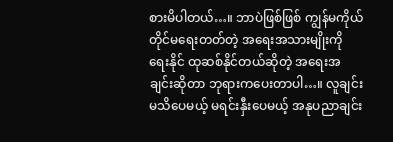စားမိပါတယ်…။ ဘာပဲဖြစ်ဖြစ် ကျွန်မကိုယ်တိုင်မရေးတတ်တဲ့ အရေးအသားမျိုးကို ရေးနိုင် ထုဆစ်နိုင်တယ်ဆိုတဲ့ အရေးအချင်းဆိုတာ ဘုရားကပေးတာပါ…။ လူချင်းမသိပေမယ့် မရင်းနှီးပေမယ့် အနုပညာချင်း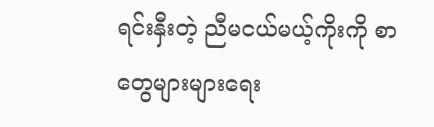ရင်းနှီးတဲ့ ညီမငယ်မယ့်ကိုးကို စာတွေများများရေး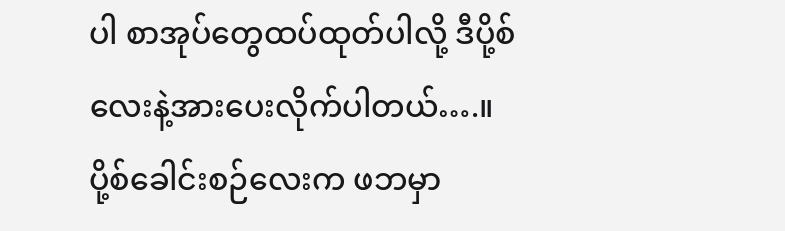ပါ စာအုပ်တွေထပ်ထုတ်ပါလို့ ဒီပို့စ်လေးနဲ့အားပေးလိုက်ပါတယ်….။
ပို့စ်ခေါင်းစဉ်လေးက ဖဘမှာ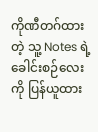ကိုဏီတဂ်ထားတဲ့ သူ့ Notes ရဲ့ခေါင်းစဉ်လေးကို ပြန်ယူထား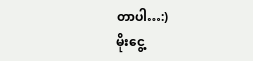တာပါ…:)
မိုးငွေ့